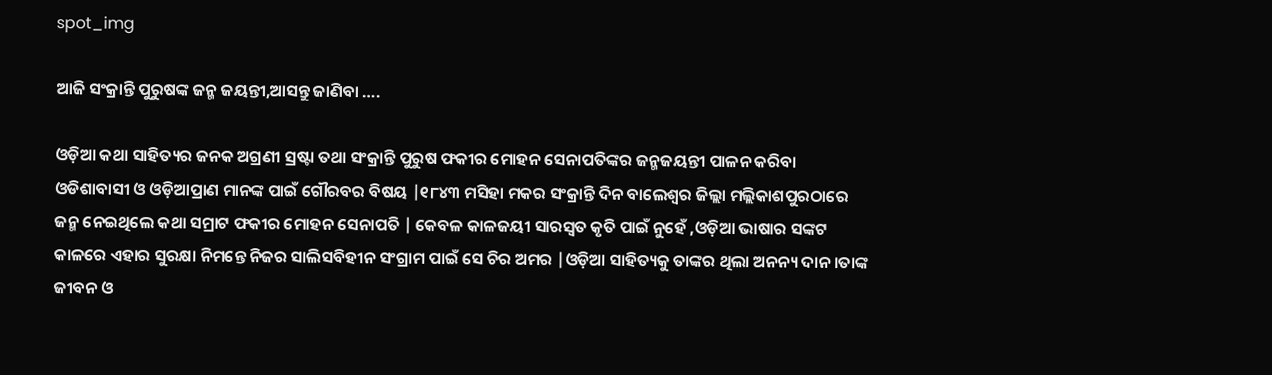spot_img

ଆଜି ସଂକ୍ରାନ୍ତି ପୁରୁଷଙ୍କ ଜନ୍ମ ଜୟନ୍ତୀ,ଆସନ୍ତୁ ଜାଣିବା ….

ଓଡ଼ିଆ କଥା ସାହିତ୍ୟର ଜନକ ଅଗ୍ରଣୀ ସ୍ରଷ୍ଟା ତଥା ସଂକ୍ରାନ୍ତି ପୁରୁଷ ଫକୀର ମୋହନ ସେନାପତିଙ୍କର ଜନ୍ମଜୟନ୍ତୀ ପାଳନ କରିବା ଓଡିଶାବାସୀ ଓ ଓଡ଼ିଆପ୍ରାଣ ମାନଙ୍କ ପାଇଁ ଗୌରବର ବିଷୟ |୧୮୪୩ ମସିହା ମକର ସଂକ୍ରାନ୍ତି ଦିନ ବାଲେଶ୍ୱର ଜିଲ୍ଲା ମଲ୍ଲିକାଶପୁରଠାରେ ଜନ୍ମ ନେଇଥିଲେ କଥା ସମ୍ରାଟ ଫକୀର ମୋହନ ସେନାପତି | କେବଳ କାଳଜୟୀ ସାରସ୍ୱତ କୃତି ପାଇଁ ନୁହେଁ ,ଓଡ଼ିଆ ଭାଷାର ସଙ୍କଟ କାଳରେ ଏହାର ସୁରକ୍ଷା ନିମନ୍ତେ ନିଜର ସାଲିସବିହୀନ ସଂଗ୍ରାମ ପାଇଁ ସେ ଚିର ଅମର |ଓଡ଼ିଆ ସାହିତ୍ୟକୁ ତାଙ୍କର ଥିଲା ଅନନ୍ୟ ଦାନ ।ତାଙ୍କ ଜୀବନ ଓ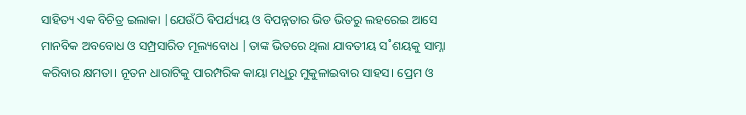ସାହିତ୍ୟ ଏକ ବିଚିତ୍ର ଇଲାକା |ଯେଉଁଠି ଵିପର୍ଯ୍ୟୟ ଓ ବିପନ୍ନତାର ଭିଡ ଭିତରୁ ଲହରେଇ ଆସେ ମାନବିକ ଅବବୋଧ ଓ ସମ୍ପ୍ରସାରିତ ମୂଲ୍ୟବୋଧ |ତାଙ୍କ ଭିତରେ ଥିଲା ଯାବତୀୟ ସ˚ଶୟକୁ ସାମ୍ନା କରିବାର କ୍ଷମତା। ନୂତନ ଧାରାଟିକୁ ପାରମ୍ପରିକ କାୟା ମଧୢରୁ ମୁକୁଳାଇବାର ସାହସ। ପ୍ରେମ ଓ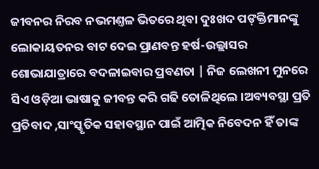ଜୀବନର ନିରବ ନଭମଣ୍ତଳ ଭିତରେ ଥିବା ଦୁଃଖଦ ପଙ୍‌କ୍ତିମାନଙ୍କୁ ଲୋକାୟତନର ବାଟ ଦେଇ ପ୍ରାଣବନ୍ତ ହର୍ଷ-ଉଲ୍ଲାସର ଶୋଭାଯାତ୍ରାରେ ବଦଳାଇବାର ପ୍ରବଣତା | ନିଜ ଲେଖନୀ ମୁନରେ ସିଏ ଓଡ଼ିଆ ଭାଷାକୁ ଜୀବନ୍ତ କରି ଗଢି ତୋଳିଥିଲେ ।ଅବ୍ୟବସ୍ଥା ପ୍ରତି ପ୍ରତିବାଦ ,ସାଂସ୍କୃତିକ ସହାବସ୍ଥାନ ପାଇଁ ଆତ୍ମିକ ନିବେଦନ ହିଁ ତାଙ୍କ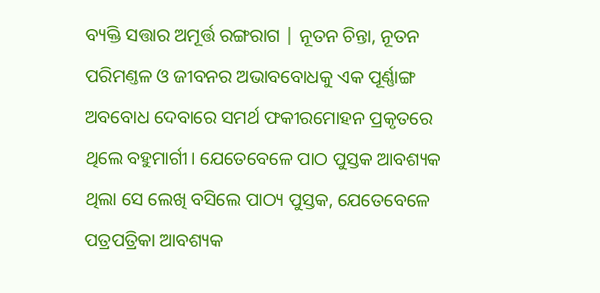ବ୍ୟକ୍ତି ସତ୍ତାର ଅମୂର୍ତ୍ତ ରଙ୍ଗରାଗ | ନୂତନ ଚିନ୍ତା, ନୂତନ ପରିମଣ୍ତଳ ଓ ଜୀବନର ଅଭାବବୋଧକୁ ଏକ ପୂର୍ଣ୍ଣାଙ୍ଗ ଅବବୋଧ ଦେବାରେ ସମର୍ଥ ଫକୀରମୋହନ ପ୍ରକୃତରେ ଥିଲେ ବହୁମାର୍ଗୀ। ଯେତେବେଳେ ପାଠ ପୁସ୍ତକ ଆବଶ୍ୟକ ଥିଲା ସେ ଲେଖି ବସିଲେ ପାଠ୍ୟ ପୁସ୍ତକ, ଯେତେବେଳେ ପତ୍ରପତ୍ରିକା ଆବଶ୍ୟକ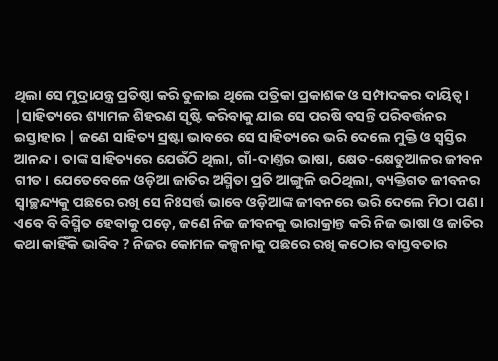ଥିଲା ସେ ମୁଦ୍ରାଯନ୍ତ୍ର ପ୍ରତିଷ୍ଠା କରି ତୁଳାଇ ଥିଲେ ପତ୍ରିକା ପ୍ରକାଶକ ଓ ସମ୍ପାଦକର ଦାୟିତ୍ବ। |ସାହିତ୍ୟରେ ଶ୍ୟାମଳ ଶିହରଣ ସୃଷ୍ଟି କରିବାକୁ ଯାଇ ସେ ପରଷି ବସନ୍ତି ପରିବର୍ତ୍ତନର ଇସ୍ତାହାର | ଜଣେ ସାହିତ୍ୟ ସ୍ରଷ୍ଟା ଭାବରେ ସେ ସାହିତ୍ୟରେ ଭରି ଦେଲେ ମୁକ୍ତି ଓ ସ୍ବସ୍ତିର ଆନନ୍ଦ। ତାଙ୍କ ସାହିତ୍ୟରେ ଯେଉଁଠି ଥିଲା, ଗାଁ-ଦାଣ୍ତର ଭାଷା, କ୍ଷେତ-କ୍ଷେତୁଆଳର ଜୀବନ ଗୀତ। ଯେତେବେଳେ ଓଡ଼ିଆ ଜାତିର ଅସ୍ମିତା ପ୍ରତି ଆଙ୍ଗୁଳି ଉଠିଥିଲା, ବ୍ୟକ୍ତିଗତ ଜୀବନର ସ୍ବାଚ୍ଛନ୍ଦ୍ୟକୁ ପଛରେ ରଖି ସେ ନିଃସର୍ତ୍ତ ଭାବେ ଓଡ଼ିଆଙ୍କ ଜୀବନରେ ଭରି ଦେଲେ ମିଠା ପଣ। ଏବେ ବି ବିସ୍ମିତ ହେବାକୁ ପଡ଼େ, ଜଣେ ନିଜ ଜୀବନକୁ ଭାରାକ୍ରାନ୍ତ କରି ନିଜ ଭାଷା ଓ ଜାତିର କଥା କାହିଁକି ଭାବିବ ? ନିଜର କୋମଳ କଳ୍ପନାକୁ ପଛରେ ରଖି କଠୋର ବାସ୍ତବତାର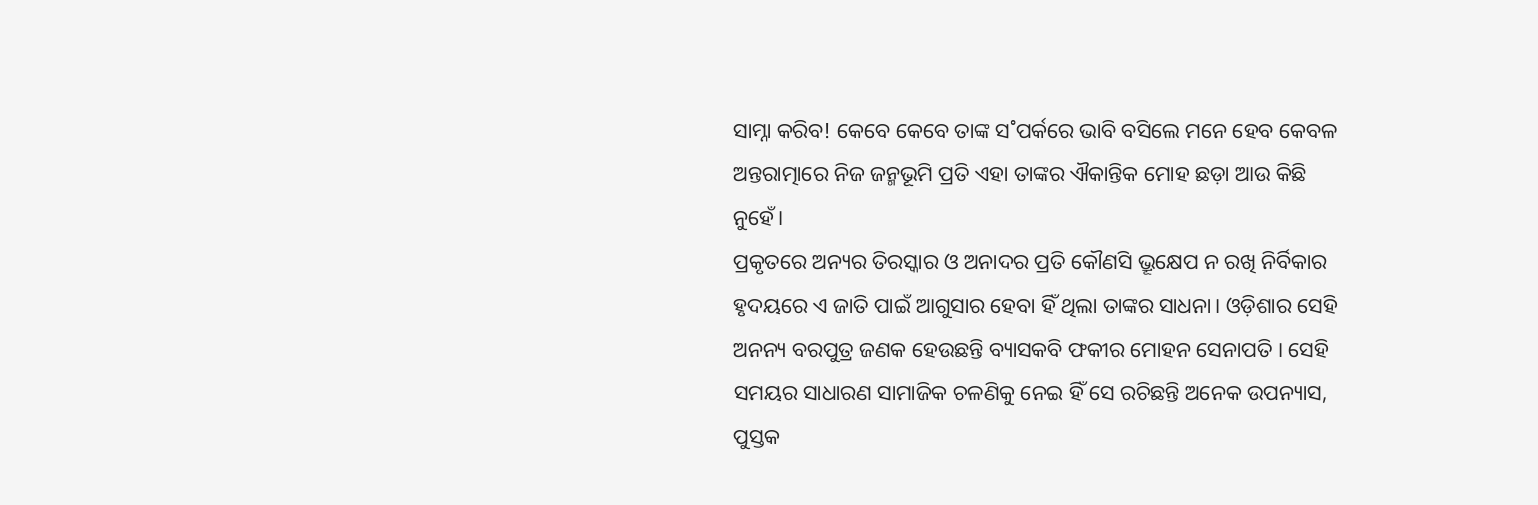ସାମ୍ନା କରିବ! କେବେ କେବେ ତାଙ୍କ ସ˚ପର୍କରେ ଭାବି ବସିଲେ ମନେ ହେବ କେବଳ ଅନ୍ତରାତ୍ମାରେ ନିଜ ଜନ୍ମଭୂମି ପ୍ରତି ଏହା ତାଙ୍କର ଐକାନ୍ତିକ ମୋହ ଛଡ଼ା ଆଉ କିଛି ନୁହେଁ।
ପ୍ରକୃତରେ ଅନ୍ୟର ତିରସ୍କାର ଓ ଅନାଦର ପ୍ରତି କୌଣସି ଭ୍ରୂକ୍ଷେପ ନ ରଖି ନିର୍ବିକାର ହୃଦୟରେ ଏ ଜାତି ପାଇଁ ଆଗୁସାର ହେବା ହିଁ ଥିଲା ତାଙ୍କର ସାଧନା। ଓଡ଼ିଶାର ସେହି ଅନନ୍ୟ ବରପୁତ୍ର ଜଣକ ହେଉଛନ୍ତି ବ୍ୟାସକବି ଫକୀର ମୋହନ ସେନାପତି । ସେହି ସମୟର ସାଧାରଣ ସାମାଜିକ ଚଳଣିକୁ ନେଇ ହିଁ ସେ ରଚିଛନ୍ତି ଅନେକ ଉପନ୍ୟାସ, ପୁସ୍ତକ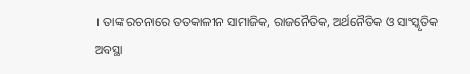। ତାଙ୍କ ରଚନାରେ ତତକାଳୀନ ସାମାଜିକ, ରାଜନୈତିକ, ଅର୍ଥନୈତିକ ଓ ସାଂସ୍କୃତିକ ଅବସ୍ଥା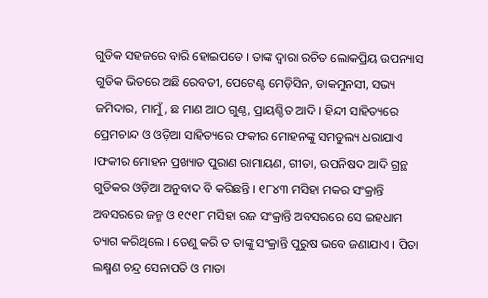ଗୁଡିକ ସହଜରେ ବାରି ହୋଇପଡେ । ତାଙ୍କ ଦ୍ୱାରା ରଚିତ ଲୋକପ୍ରିୟ ଉପନ୍ୟାସ ଗୁଡିକ ଭିତରେ ଅଛି ରେବତୀ, ପେଟେଣ୍ଟ ମେଡ଼ିସିନ, ଡାକମୁନସୀ, ସଭ୍ୟ ଜମିଦାର, ମାମୁଁ, ଛ ମାଣ ଆଠ ଗୁଣ୍ଠ, ପ୍ରାୟଶ୍ଚିତ ଆଦି । ହିନ୍ଦୀ ସାହିତ୍ୟରେ ପ୍ରେମଚାନ୍ଦ ଓ ଓଡ଼ିଆ ସାହିତ୍ୟରେ ଫକୀର ମୋହନଙ୍କୁ ସମତୁଲ୍ୟ ଧରାଯାଏ ।ଫକୀର ମୋହନ ପ୍ରଖ୍ୟାତ ପୁରାଣ ରାମାୟଣ, ଗୀତା, ଉପନିଷଦ ଆଦି ଗ୍ରନ୍ଥ ଗୁଡିକର ଓଡ଼ିଆ ଅନୁବାଦ ବି କରିଛନ୍ତି । ୧୮୪୩ ମସିହା ମକର ସଂକ୍ରାନ୍ତି ଅବସରରେ ଜନ୍ମ ଓ ୧୯୧୮ ମସିହା ରଜ ସଂକ୍ରାନ୍ତି ଅବସରରେ ସେ ଇହଧାମ ତ୍ୟାଗ କରିଥିଲେ । ତେଣୁ କରି ତ ତାଙ୍କୁ ସଂକ୍ରାନ୍ତି ପୁରୁଷ ଭବେ ଜଣାଯାଏ । ପିତା ଲକ୍ଷ୍ମଣ ଚନ୍ଦ୍ର ସେନାପତି ଓ ମାତା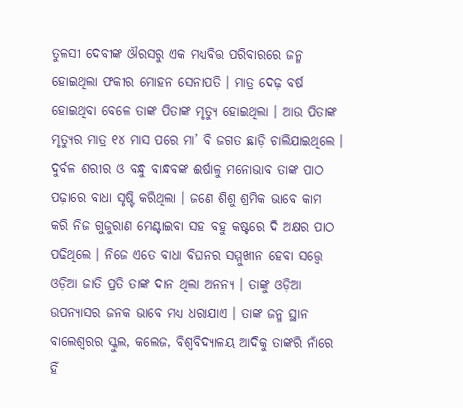ତୁଳସୀ ଦେବୀଙ୍କ ଔରସରୁ ଏକ ମଧ୍ୟବିତ୍ତ ପରିବାରରେ ଜନ୍ମ ହୋଇଥିଲା ଫକୀର ମୋହନ ସେନାପତି । ମାତ୍ର ଦେଢ଼ ବର୍ଷ ହୋଇଥିବା ବେଳେ ତାଙ୍କ ପିତାଙ୍କ ମୃତ୍ୟୁ ହୋଇଥିଲା । ଆଉ ପିତାଙ୍କ ମୃତ୍ୟୁର ମାତ୍ର ୧୪ ମାସ ପରେ ମା’ ବି ଜଗତ ଛାଡ଼ି ଚାଲିଯାଇଥିଲେ ।
ଦୁର୍ବଳ ଶରୀର ଓ ବନ୍ଧୁ ବାନ୍ଧବଙ୍କ ଈର୍ଷାଳୁ ମନୋଭାବ ତାଙ୍କ ପାଠ ପଢ଼ାରେ ବାଧା ସୃଷ୍ଟି କରିଥିଲା । ଜଣେ ଶିଶୁ ଶ୍ରମିକ ଭାବେ କାମ କରି ନିଜ ଗୁଜୁରାଣ ମେଣ୍ଟାଇବା ସହ ବହୁ କଷ୍ଟରେ ଦି ଅକ୍ଷର ପାଠ ପଢିଥିଲେ । ନିଜେ ଏତେ ବାଧା ବିଘନର ସମ୍ମୁଖୀନ ହେବା ସତ୍ତ୍ୱେ ଓଡ଼ିଆ ଜାତି ପ୍ରତି ତାଙ୍କ ଦାନ ଥିଲା ଅନନ୍ୟ । ତାଙ୍କୁ ଓଡ଼ିଆ ଉପନ୍ୟାସର ଜନକ ଭାବେ ମଧ୍ୟ ଧରାଯାଏ । ତାଙ୍କ ଜନ୍ମ ସ୍ଥାନ ବାଲେଶ୍ୱରର ସ୍କୁଲ, କଲେଜ, ବିଶ୍ୱବିଦ୍ୟାଳୟ ଆଦିକୁ ତାଙ୍କରି ନାଁରେ ହିଁ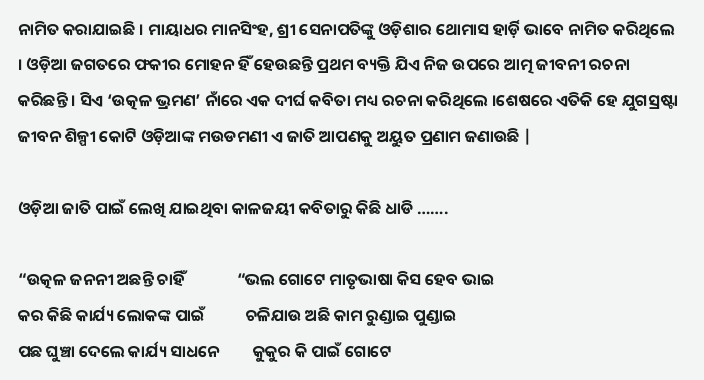ନାମିତ କରାଯାଇଛି । ମାୟାଧର ମାନସିଂହ, ଶ୍ରୀ ସେନାପତିଙ୍କୁ ଓଡ଼ିଶାର ଥୋମାସ ହାର୍ଡ଼ି ଭାବେ ନାମିତ କରିଥିଲେ । ଓଡ଼ିଆ ଜଗତରେ ଫକୀର ମୋହନ ହିଁ ହେଉଛନ୍ତି ପ୍ରଥମ ବ୍ୟକ୍ତି ଯିଏ ନିଜ ଉପରେ ଆତ୍ମ ଜୀବନୀ ରଚନା କରିଛନ୍ତି । ସିଏ ‘ଉତ୍କଳ ଭ୍ରମଣ’ ନାଁରେ ଏକ ଦୀର୍ଘ କବିତା ମଧ୍ୟ ରଚନା କରିଥିଲେ ।ଶେଷରେ ଏତିକି ହେ ଯୁଗସ୍ରଷ୍ଟା ଜୀବନ ଶିଳ୍ପୀ କୋଟି ଓଡ଼ିଆଙ୍କ ମଉଡମଣୀ ଏ ଜାତି ଆପଣକୁ ଅୟୁତ ପ୍ରଣାମ ଜଣାଉଛି |

ଓଡ଼ିଆ ଜାତି ପାଇଁ ଲେଖି ଯାଇଥିବା କାଳଜୟୀ କବିତାରୁ କିଛି ଧାଡି …….

“ଉତ୍କଳ ଜନନୀ ଅଛନ୍ତି ଚାହିଁ              “ଭଲ ଗୋଟେ ମାତୃଭାଷା କିସ ହେବ ଭାଇ
କର କିଛି କାର୍ଯ୍ୟ ଲୋକଙ୍କ ପାଇଁ           ଚଳିଯାଉ ଅଛି କାମ ରୁଣ୍ଡାଇ ପୁଣ୍ଡାଇ
ପଛ ଘୁଞ୍ଚା ଦେଲେ କାର୍ଯ୍ୟ ସାଧନେ         କୁକୁର କି ପାଇଁ ଗୋଟେ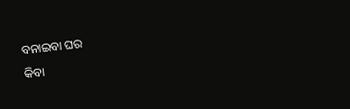ବନାଇବା ଘର
କିବା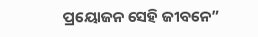ପ୍ରୟୋଜନ ସେହି ଜୀବନେ”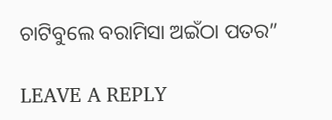ଚାଟିବୁଲେ ବରାମିସା ଅଇଁଠା ପତର”

LEAVE A REPLY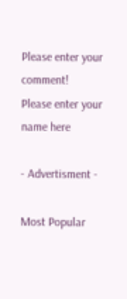Please enter your comment!
Please enter your name here

- Advertisment -

Most Popular